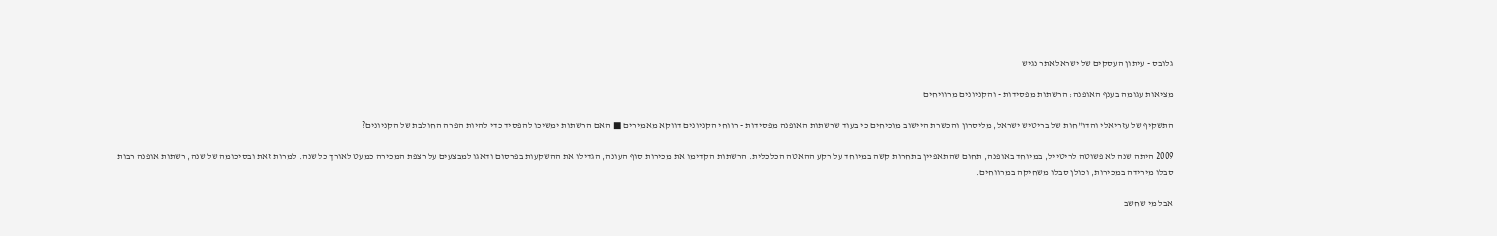גלובס - עיתון העסקים של ישראלאתר נגיש

מציאות עגומה בענף האופנה: הרשתות מפסידות - והקניונים מרוויחים

התשקיף של עזריאלי והדו"חות של בריטיש ישראל, מליסרון והכשרת היישוב מוכיחים כי בעוד שרשתות האופנה מפסידות - רווחי הקניונים דווקא מאמירים ■ האם הרשתות ימשיכו להפסיד כדי להיות הפרה החולבת של הקניונים?

2009 היתה שנה לא פשוטה לריטייל, במיוחד באופנה, תחום שהתאפיין בתחרות קשה במיוחד על רקע ההאטה הכלכלית. הרשתות הקדימו את מכירות סוף העונה, הגדילו את ההשקעות בפרסום ודאגו למבצעים על רצפת המכירה כמעט לאורך כל שנה. למרות זאת ובסיכומה של שנה, רשתות אופנה רבות סבלו מירידה במכירות, וכולן סבלו משחיקה במרווחים.

אבל מי שחשב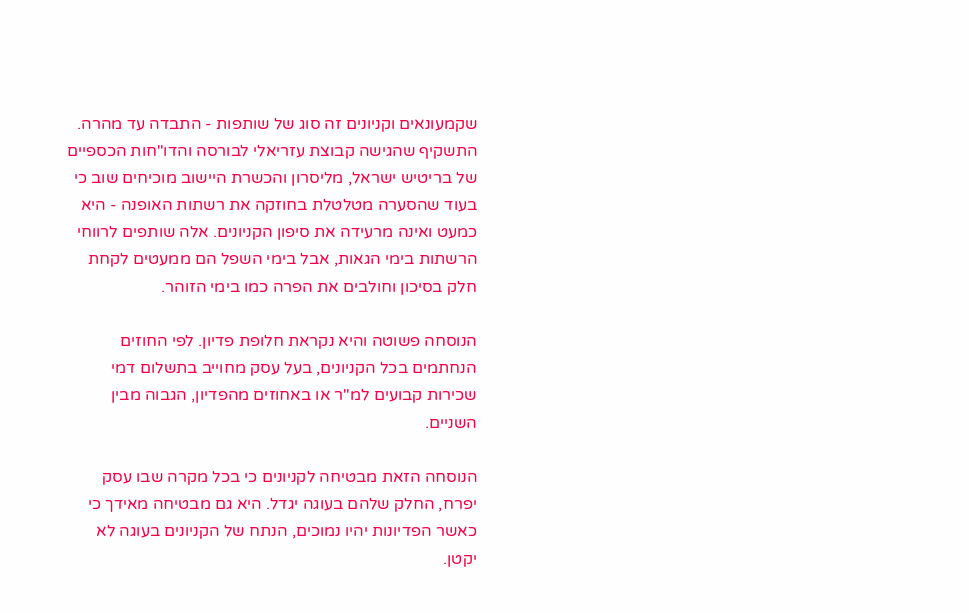שקמעונאים וקניונים זה סוג של שותפות - התבדה עד מהרה. התשקיף שהגישה קבוצת עזריאלי לבורסה והדו"חות הכספיים של בריטיש ישראל, מליסרון והכשרת היישוב מוכיחים שוב כי בעוד שהסערה מטלטלת בחוזקה את רשתות האופנה - היא כמעט ואינה מרעידה את סיפון הקניונים. אלה שותפים לרווחי הרשתות בימי הגאות, אבל בימי השפל הם ממעטים לקחת חלק בסיכון וחולבים את הפרה כמו בימי הזוהר.

הנוסחה פשוטה והיא נקראת חלופת פדיון. לפי החוזים הנחתמים בכל הקניונים, בעל עסק מחוייב בתשלום דמי שכירות קבועים למ"ר או באחוזים מהפדיון, הגבוה מבין השניים.

הנוסחה הזאת מבטיחה לקניונים כי בכל מקרה שבו עסק יפרח, החלק שלהם בעוגה יגדל. היא גם מבטיחה מאידך כי כאשר הפדיונות יהיו נמוכים, הנתח של הקניונים בעוגה לא יקטן.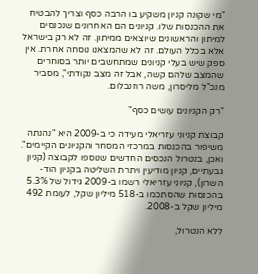"מי שקונה קניון משקיע בו הרבה כסף וצריך להבטיח את ההכנסות שלו. קניונים הם האחרונים שנכנסים למיתון והראשונים שיוצאים ממיתון. זה לא רק בישראל אלא בכלל העולם. זה לא שהמצאנו נוסחה אחרת. אין ספק שיש בעלי קניונים שמתחשבים יותר בסוחרים שהמצב שלהם קשה, אבל זה מצב נקודתי", מסביר מנכ"ל מליסרון, משה רוזנבלום.

"רק הקניונים עושים כסף"

קבוצת קניוני עזריאלי מעידה כי ב-2009 היא "נהנתה משיפור בהכנסות במרכזי המסחר והקניונים הקיימים". ואכן, בנטרול הנכסים החדשים שנוספו לקבוצה (קניון גבעתיים, קניון מודיעין ויתרת השליטה בקניון הוד-השרון), קניוני עזריאלי רשמו ב-2009 גידול של 5.3% בהכנסות שהסתכמו ב-518 מיליון שקל, לעומת 492 מיליון שקל ב-2008.

ללא הנטרול,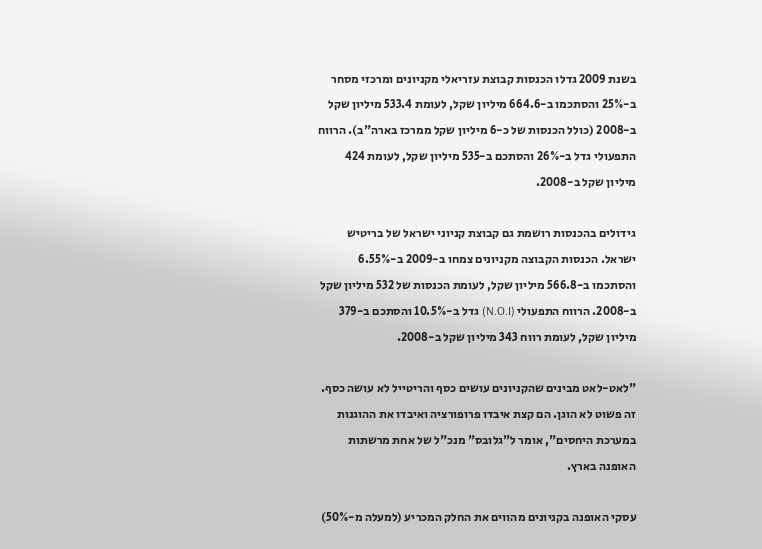בשנת 2009 גדלו הכנסות קבוצת עזריאלי מקניונים ומרכזי מסחר ב-25% והסתכמו ב-664.6 מיליון שקל, לעומת 533.4 מיליון שקל ב-2008 (כולל הכנסות של כ-6 מיליון שקל ממרכז בארה"ב). הרווח התפעולי גדל ב-26% והסתכם ב-535 מיליון שקל, לעומת 424 מיליון שקל ב-2008.

גידולים בהכנסות רושמת גם קבוצת קניוני ישראל של בריטיש ישראל. הכנסות הקבוצה מקניונים צמחו ב-2009 ב-6.55% והסתכמו ב-566.8 מיליון שקל, לעומת הכנסות של 532 מיליון שקל ב-2008. הרווח התפעולי (N.O.I) גדל ב-10.5% והסתכם ב-379 מיליון שקל, לעומת רווח 343 מיליון שקל ב-2008.

"לאט-לאט מבינים שהקניונים עושים כסף והריטייל לא עושה כסף. זה פשוט לא הוגן. הם קצת איבדו פרופורציה ואיבדו את ההוגנות במערכת היחסים", אומר ל"גלובס" מנכ"ל של אחת מרשתות האופנה בארץ.

עסקי האופנה בקניונים מהווים את החלק המכריע (למעלה מ-50%)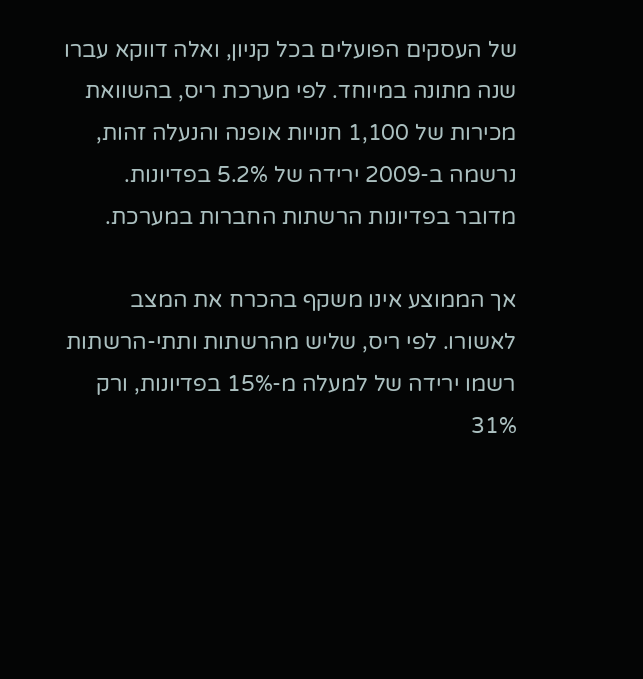של העסקים הפועלים בכל קניון, ואלה דווקא עברו שנה מתונה במיוחד. לפי מערכת ריס, בהשוואת מכירות של 1,100 חנויות אופנה והנעלה זהות, נרשמה ב-2009 ירידה של 5.2% בפדיונות. מדובר בפדיונות הרשתות החברות במערכת.

אך הממוצע אינו משקף בהכרח את המצב לאשורו. לפי ריס, שליש מהרשתות ותתי-הרשתות רשמו ירידה של למעלה מ-15% בפדיונות, ורק 31%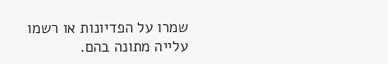שמרו על הפדיונות או רשמו עלייה מתונה בהם.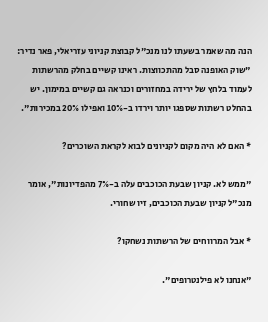הנה מה שאמר בשעתו לנו מנכ"ל קבוצת קניוני עזריאלי, פאר נדיר: "שוק האופנה סבל מהתכווצות. ראינו קשיים בחלק מהרשתות לעמוד בלחץ של ירידה במחזורים וכנראה גם קשיים במימון. יש בהחלט רשתות שספגו יותר וירדו ב-10% ואפילו 20% במכירות".

* האם לא היה מקום לקניונים לבוא לקראת השוכרים?

"ממש לא. קניון שבעת הכוכבים עלה ב-7% מהפדיונות", אומר מנכ"ל קניון שבעת הכוכבים, זיו שחורי.

* אבל המרווחים של הרשתות נשחקו?

"אנחנו לא פילנטרופים".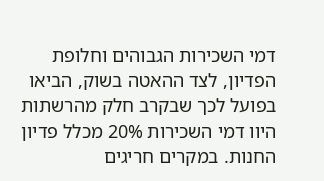דמי השכירות הגבוהים וחלופת הפדיון, לצד ההאטה בשוק, הביאו בפועל לכך שבקרב חלק מהרשתות היוו דמי השכירות 20% מכלל פדיון החנות. במקרים חריגים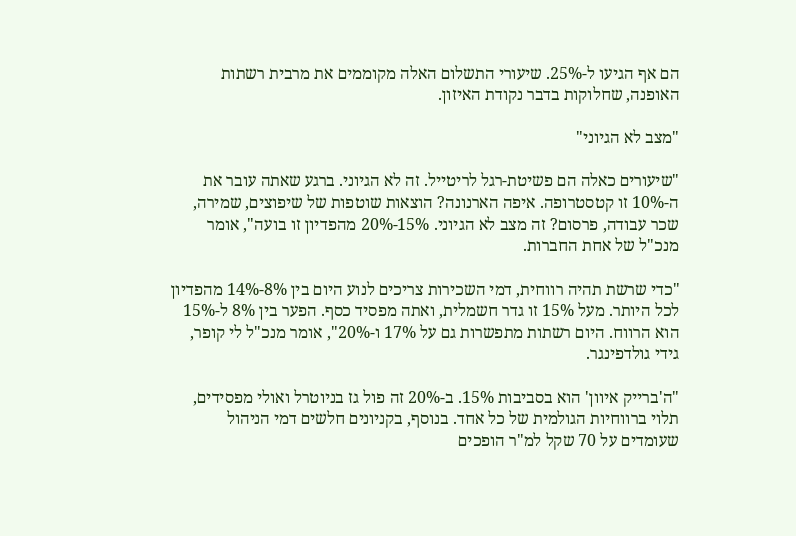הם אף הגיעו ל-25%. שיעורי התשלום האלה מקוממים את מרבית רשתות האופנה, שחלוקות בדבר נקודת האיזון.

"מצב לא הגיוני"

"שיעורים כאלה הם פשיטת-רגל לריטייל. זה לא הגיוני. ברגע שאתה עובר את ה-10% זו קטסטרופה. איפה הארנונה? הוצאות שוטפות של שיפוצים, שמירה, שכר עבודה, פרסום? זה מצב לא הגיוני. 15%-20% מהפדיון זו בועה", אומר מנכ"ל של אחת החברות.

"כדי שרשת תהיה רווחית, דמי השכירות צריכים לנוע היום בין 8%-14% מהפדיון לכל היותר. מעל 15% זו גדר חשמלית, ואתה מפסיד כסף. הפער בין 8% ל-15% הוא הרווח. היום רשתות מתפשרות גם על 17% ו-20%", אומר מנכ"ל לי קופר, גידי גולדפינגר.

"ה'ברייק איוון' הוא בסביבות 15%. ב-20% זה פול גז בניוטרל ואולי מפסידים, תלוי ברווחיות הגולמית של כל אחד. בנוסף, בקניונים חלשים דמי הניהול שעומדים על 70 שקל למ"ר הופכים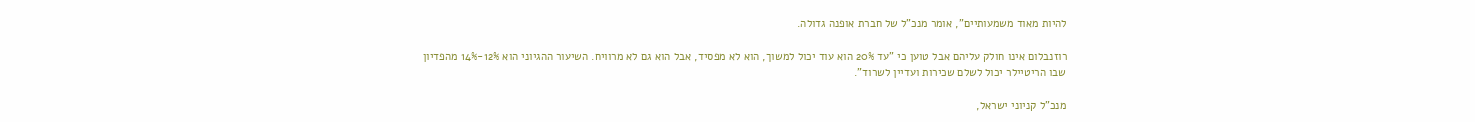להיות מאוד משמעותיים", אומר מנכ"ל של חברת אופנה גדולה.

רוזנבלום אינו חולק עליהם אבל טוען כי "עד 20% הוא עוד יכול למשוך, הוא לא מפסיד, אבל הוא גם לא מרוויח. השיעור ההגיוני הוא 12%-14% מהפדיון שבו הריטיילר יכול לשלם שכירות ועדיין לשרוד".

מנכ"ל קניוני ישראל,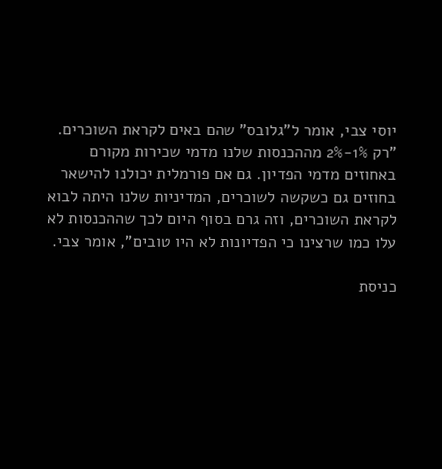יוסי צבי, אומר ל"גלובס" שהם באים לקראת השוכרים. "רק 1%-2% מההכנסות שלנו מדמי שכירות מקורם באחוזים מדמי הפדיון. גם אם פורמלית יכולנו להישאר בחוזים גם כשקשה לשוכרים, המדיניות שלנו היתה לבוא לקראת השוכרים, וזה גרם בסוף היום לכך שההכנסות לא עלו כמו שרצינו כי הפדיונות לא היו טובים", אומר צבי.

כניסת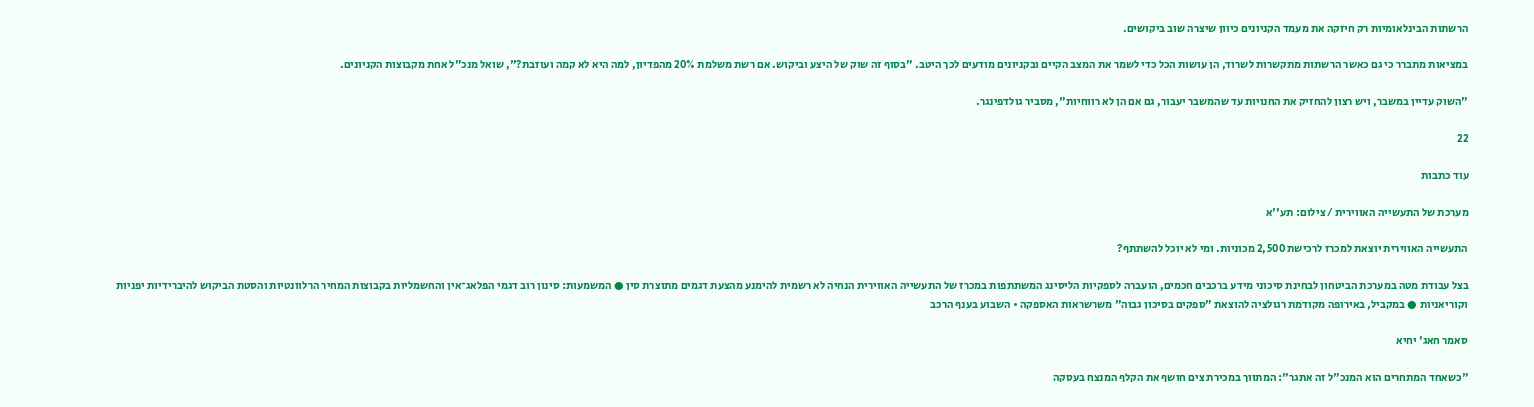הרשתות הבינלאומיות רק חיזקה את מעמד הקניונים כיוון שיצרה שוב ביקושים.

במציאות מתברר כי גם כאשר הרשתות מתקשרות לשרוד, הן עושות הכל כדי לשמר את המצב הקיים ובקניונים מודעים לכך היטב. "בסוף זה שוק של היצע וביקוש. אם רשת משלמת 20% מהפדיון, למה היא לא קמה ועוזבת?", שואל מנכ"ל אחת מקבוצות הקניונים.

"השוק עדיין במשבר, ויש רצון להחזיק את החנויות עד שהמשבר יעבור, גם אם הן לא רווחיות", מסביר גולדפינגר.

22

עוד כתבות

מערכת של התעשייה האווירית / צילום: תע''א

התעשייה האווירית יוצאת למכרז לרכישת 2,500 מכוניות. ומי לא יוכל להשתתף?

בצל עבודת מטה במערכת הביטחון לבחינת סיכוני מידע ברכבים חכמים, הועברה לספקיות הליסינג המשתתפות במכרז של התעשייה האווירית הנחיה לא רשמית להימנע מהצעת דגמים מתוצרת סין ● המשמעות: סינון רוב דגמי הפלאג־אין והחשמליות בקבוצות המחיר הרלוונטיות והסטת הביקוש להיברידיות יפניות וקוריאניות ● במקביל, באירופה מקודמת רגולציה להוצאת "ספקים בסיכון גבוה" משרשראות האספקה • השבוע בענף הרכב

סאמר חאג' יחיא

"כשאחד המתחרים הוא המנכ"ל זה אתגר": המתווך במכירת צים חושף את הקלף המנצח בעסקה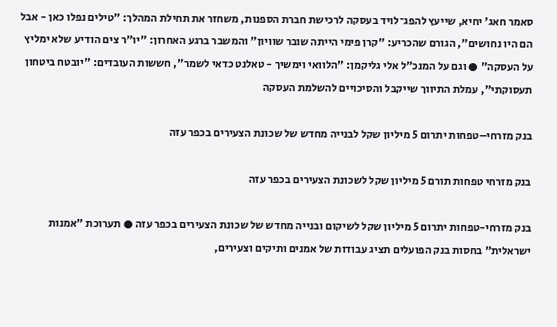סאמר חאג' יחיא, שייעץ להפג־לויד בעסקה לרכישת חברת הספנות, משחזר את תחילת המהלך: "טילים נפלו כאן - אבל הם היו נחושים", הגורם שהכריע: "קרן פימי הייתה שובר שוויון" והמשבר ברגע האחרון: "יו"ר צים הודיע שלא ימליץ על העסקה" ● וגם על המנכ"ל אלי גליקמן: "הלוואי וימשיך - טאלנט כדאי לשמר", חששות העובדים: "יובטח ביטחון תעסוקתי", עמלת התיווך שייקבל והסיכויים להשלמת העסקה

בנק מזרחי–טפחות יתרום 5 מיליון שקל לבנייה מחדש של שכונת הצעירים בכפר עזה

בנק מזרחי טפחות תורם 5 מיליון שקל לשכונת הצעירים בכפר עזה

בנק מזרחי-טפחות יתרום 5 מיליון שקל לשיקום ובנייה מחדש של שכונת הצעירים בכפר עזה ● תערוכת "אמנות ישראלית" בחסות בנק הפועלים תציג עבודות של אמנים ותיקים וצעירים,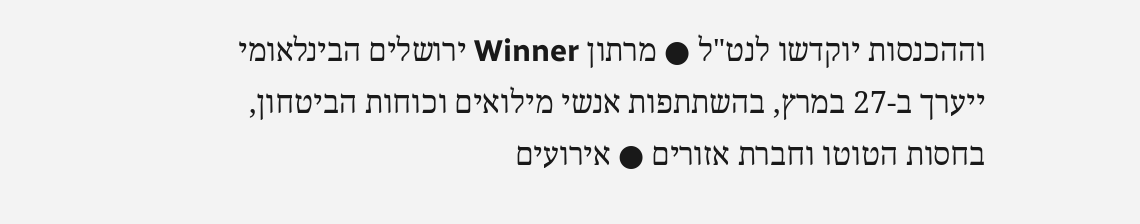וההכנסות יוקדשו לנט"ל ● מרתון Winner ירושלים הבינלאומי ייערך ב-27 במרץ, בהשתתפות אנשי מילואים וכוחות הביטחון, בחסות הטוטו וחברת אזורים ● אירועים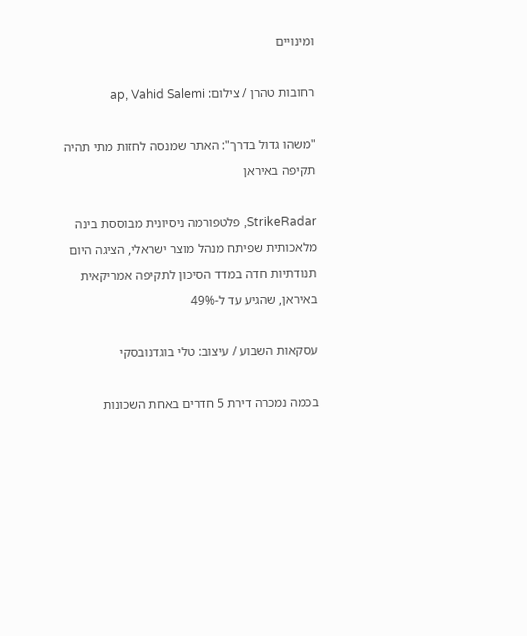ומינויים

רחובות טהרן / צילום: ap, Vahid Salemi

"משהו גדול בדרך": האתר שמנסה לחזות מתי תהיה תקיפה באיראן

StrikeRadar, פלטפורמה ניסיונית מבוססת בינה מלאכותית שפיתח מנהל מוצר ישראלי, הציגה היום תנודתיות חדה במדד הסיכון לתקיפה אמריקאית באיראן, שהגיע עד ל-49%

עסקאות השבוע / עיצוב: טלי בוגדנובסקי

בכמה נמכרה דירת 5 חדרים באחת השכונות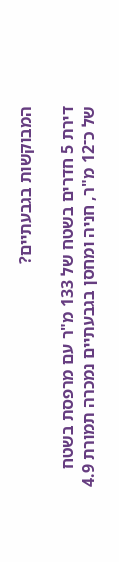המבוקשות בגבעתיים?

דירת 5 חדרים בשטח של 133 מ"ר עם מרפסת בשטח של כ־12 מ"ר, חניה ומחסן בגבעתיים נמכרה תמורת 4.9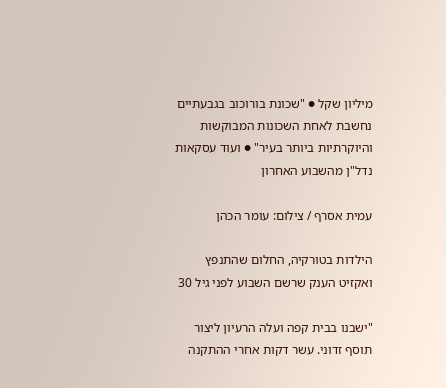מיליון שקל ● "שכונת בורוכוב בגבעתיים נחשבת לאחת השכונות המבוקשות והיוקרתיות ביותר בעיר" ● ועוד עסקאות נדל"ן מהשבוע האחרון

עמית אסרף / צילום: עומר הכהן

הילדות בטורקיה, החלום שהתנפץ ואקזיט הענק שרשם השבוע לפני גיל 30

"ישבנו בבית קפה ועלה הרעיון ליצור תוסף זדוני. עשר דקות אחרי ההתקנה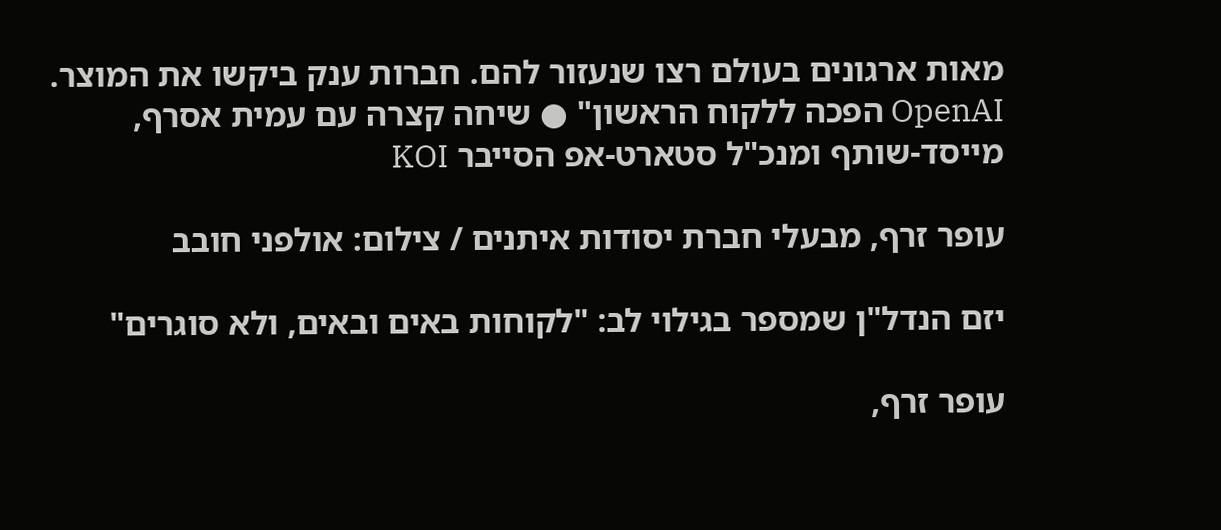מאות ארגונים בעולם רצו שנעזור להם. חברות ענק ביקשו את המוצר. OpenAI הפכה ללקוח הראשון" ● שיחה קצרה עם עמית אסרף, מייסד-שותף ומנכ"ל סטארט-אפ הסייבר KOI

עופר זרף, מבעלי חברת יסודות איתנים / צילום: אולפני חובב

יזם הנדל"ן שמספר בגילוי לב: "לקוחות באים ובאים, ולא סוגרים"

עופר זרף,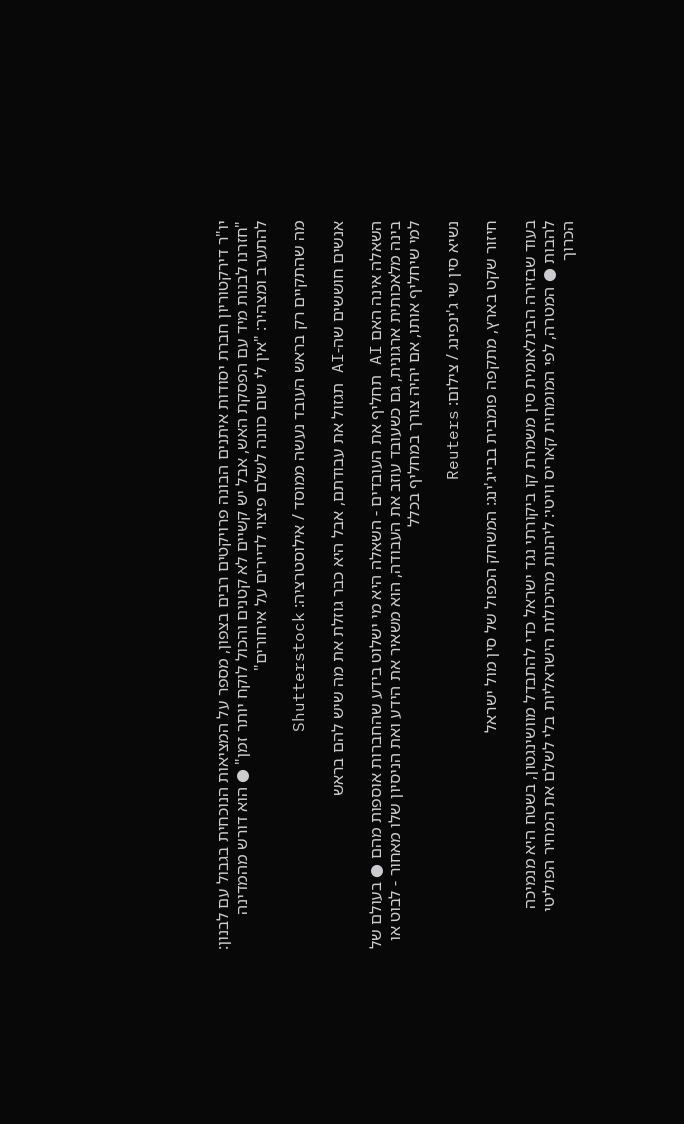יו"ר דירקטוריון חברת יסודות איתנים הבונה פרויקטים רבים בצפון, מספר על המציאות הנוכחית בגבול עם לבנון: "חזרנו לבנות מיד עם הפסקת האש, אבל יש קשיים לא קטנים והכול לוקח יותר זמן" ● הוא דורש מהמדינה להתערב ומצהיר: "אין לי שום כוונה לשלם פיצוי לדיירים על איחורים"

מה שהתקיים רק בראש העובד נעשה ממוסד / אילוסטרציה: Shutterstock

אנשים חוששים שה-AI תגזול את עבודתם, אבל היא כבר גוזלת את מה שיש להם בראש

השאלה אינה האם AI תחליף את העובדים - השאלה היא מי ישלוט בידע שהחברות אוספות מהם ● בעולם של בינה מלאכותית ארגונית, גם כשעובד עוזב את העבודה, הוא משאיר את הידע ואת הניסיון שלו מאחור - לבוט או למי שיחליף אותו, אם יהיה צורך במחליף בכלל

נשיא סין שי ג'ינפינג / צילום: Reuters

חיזור שקט בארץ, מתקפה פומבית בבייג'ינג: המשחק הכפול של סין מול ישראל

בעוד שבזירה הבינלאומית סין משמרת קו ביקורתי נגד ישראל כדי להתבדל מוושינגטון, בשטח היא מנמיכה להבות ● המטרה, לפי המומחית קאריס וויטי: ליהנות מהיכולות הישראליות בלי לשלם את המחיר הפוליטי הכרוך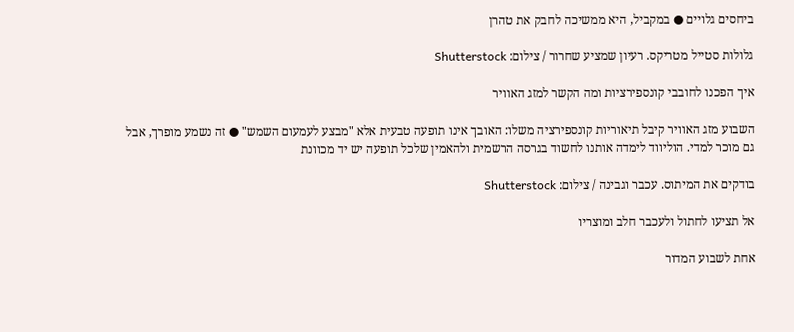ביחסים גלויים ● במקביל, היא ממשיכה לחבק את טהרן

גלולות סטייל מטריקס. רעיון שמציע שחרור / צילום: Shutterstock

איך הפכנו לחובבי קונספירציות ומה הקשר למזג האוויר

השבוע מזג האוויר קיבל תיאוריות קונספירציה משלו: האובך אינו תופעה טבעית אלא "מבצע לעמעום השמש" ● זה נשמע מופרך, אבל גם מוכר למדי. הוליווד לימדה אותנו לחשוד בגרסה הרשמית ולהאמין שלכל תופעה יש יד מכוונת

בודקים את המיתוס. עכבר וגבינה / צילום: Shutterstock

אל תציעו לחתול ולעכבר חלב ומוצריו

אחת לשבוע המדור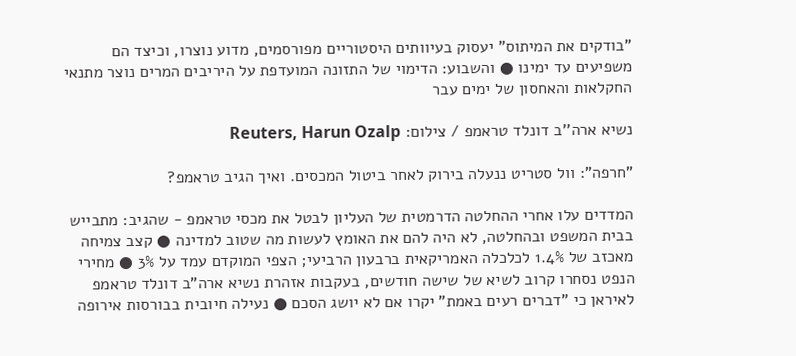"בודקים את המיתוס" יעסוק בעיוותים היסטוריים מפורסמים, מדוע נוצרו, וכיצד הם משפיעים עד ימינו ● והשבוע: הדימוי של התזונה המועדפת על היריבים המרים נוצר מתנאי החקלאות והאחסון של ימים עבר

נשיא ארה''ב דונלד טראמפ / צילום: Reuters, Harun Ozalp

"חרפה": וול סטריט ננעלה בירוק לאחר ביטול המכסים. ואיך הגיב טראמפ?

המדדים עלו אחרי ההחלטה הדרמטית של העליון לבטל את מכסי טראמפ - שהגיב: מתבייש בבית המשפט ובהחלטה, לא היה להם את האומץ לעשות מה שטוב למדינה ● קצב צמיחה מאכזב של 1.4% לכלכלה האמריקאית ברבעון הרביעי; הצפי המוקדם עמד על 3% ● מחירי הנפט נסחרו קרוב לשיא של שישה חודשים, בעקבות אזהרת נשיא ארה"ב דונלד טראמפ לאיראן כי "דברים רעים באמת" יקרו אם לא יושג הסכם ● נעילה חיובית בבורסות אירופה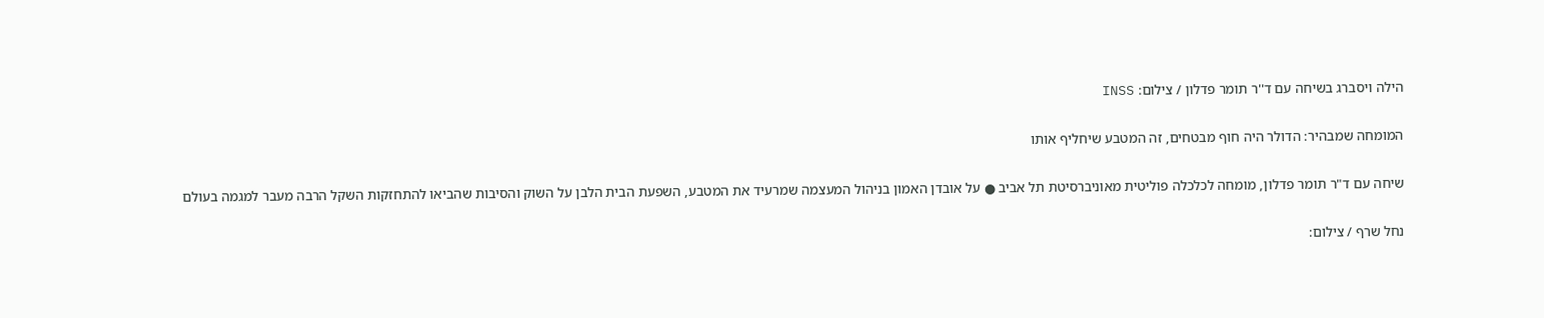הילה ויסברג בשיחה עם ד''ר תומר פדלון / צילום: INSS

המומחה שמבהיר: הדולר היה חוף מבטחים, זה המטבע שיחליף אותו

שיחה עם ד"ר תומר פדלון, מומחה לכלכלה פוליטית מאוניברסיטת תל אביב ● על אובדן האמון בניהול המעצמה שמרעיד את המטבע, השפעת הבית הלבן על השוק והסיבות שהביאו להתחזקות השקל הרבה מעבר למגמה בעולם

נחל שרף / צילום: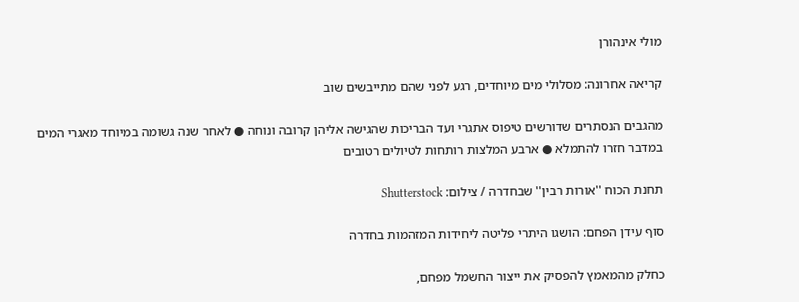מולי אינהורן

קריאה אחרונה: מסלולי מים מיוחדים, רגע לפני שהם מתייבשים שוב

מהגבים הנסתרים שדורשים טיפוס אתגרי ועד הבריכות שהגישה אליהן קרובה ונוחה ● לאחר שנה גשומה במיוחד מאגרי המים במדבר חזרו להתמלא ● ארבע המלצות רותחות לטיולים רטובים

תחנת הכוח ''אורות רבין'' שבחדרה / צילום: Shutterstock

סוף עידן הפחם: הושגו היתרי פליטה ליחידות המזהמות בחדרה

כחלק מהמאמץ להפסיק את ייצור החשמל מפחם,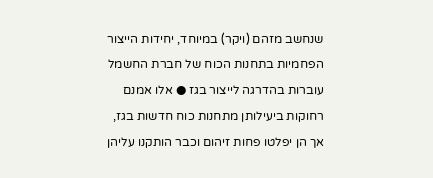שנחשב מזהם (ויקר) במיוחד, יחידות הייצור הפחמיות בתחנות הכוח של חברת החשמל עוברות בהדרגה לייצור בגז ● אלו אמנם רחוקות ביעילותן מתחנות כוח חדשות בגז, אך הן יפלטו פחות זיהום וכבר הותקנו עליהן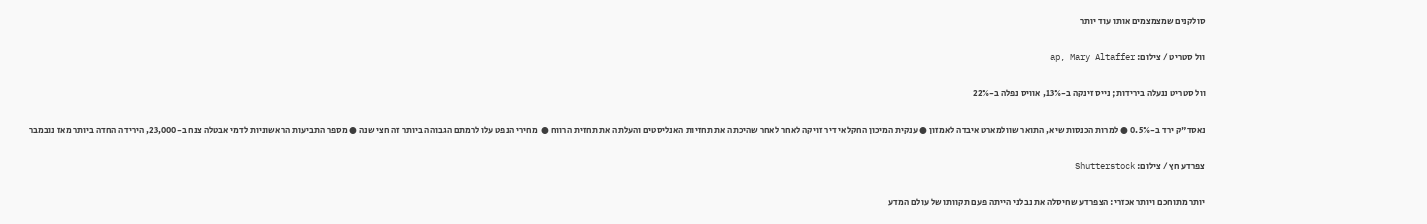סולקנים שמצמצמים אותו עוד יותר

וול סטריט / צילום: ap, Mary Altaffer

וול סטריט ננעלה בירידות; נייס זינקה ב-13%, אוויס נפלה ב-22%

נאסד"ק ירד ב-0.5% ● למרות הכנסות שיא, התואר שוולמארט איבדה לאמזון ● ענקית המיכון החקלאי דיר זויקה לאחר לאחר שהיכתה את תחזיות האנליסטים והעלתה את תחזית הרווח ●  מחירי הנפט עלו לרמתם הגבוהה ביותר זה חצי שנה ● מספר התביעות הראשוניות לדמי אבטלה צנח ב-23,000, הירידה החדה ביותר מאז נובמבר

צפרדע חץ / צילום: Shutterstock

יותר מתוחכם ויותר אכזרי: הצפרדע שחיסלה את נבלני הייתה פעם תקוותו של עולם המדע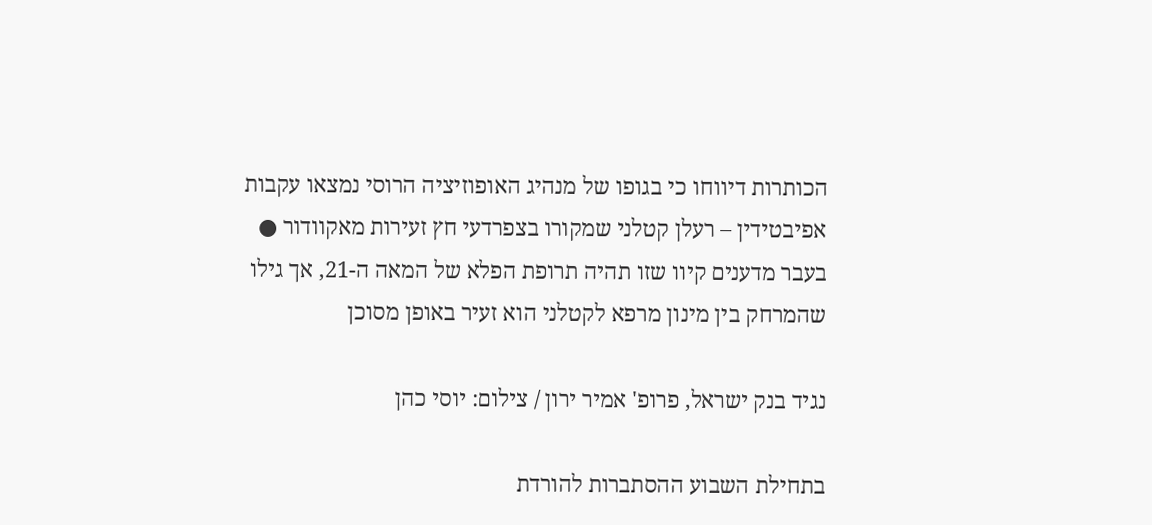הכותרות דיווחו כי בגופו של מנהיג האופוזיציה הרוסי נמצאו עקבות אפיבטידין – רעלן קטלני שמקורו בצפרדעי חץ זעירות מאקוודור ● בעבר מדענים קיוו שזו תהיה תרופת הפלא של המאה ה-21, אך גילו שהמרחק בין מינון מרפא לקטלני הוא זעיר באופן מסוכן

נגיד בנק ישראל, פרופ' אמיר ירון / צילום: יוסי כהן

בתחילת השבוע ההסתברות להורדת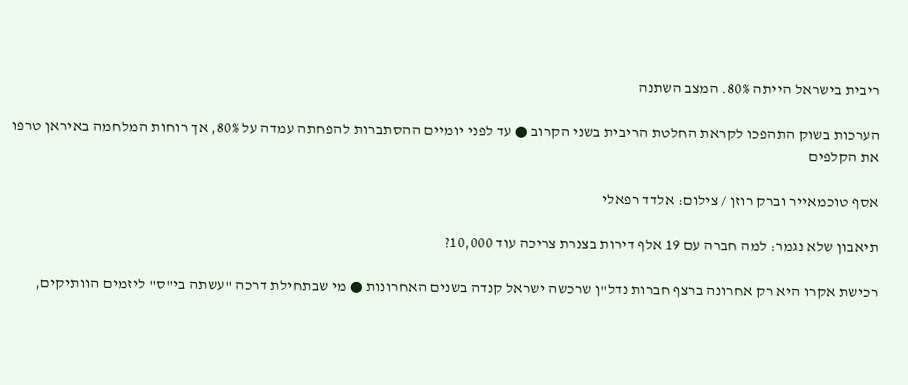ריבית בישראל הייתה 80%. המצב השתנה

הערכות בשוק התהפכו לקראת החלטת הריבית בשני הקרוב ● עד לפני יומיים ההסתברות להפחתה עמדה על 80%, אך רוחות המלחמה באיראן טרפו את הקלפים

אסף טוכמאייר וברק רוזן / צילום: אלדד רפאלי

תיאבון שלא נגמר: למה חברה עם 19 אלף דירות בצנרת צריכה עוד 10,000?

רכישת אקרו היא רק אחרונה ברצף חברות נדל"ן שרכשה ישראל קנדה בשנים האחרונות ● מי שבתחילת דרכה "עשתה בי"ס" ליזמים הוותיקים,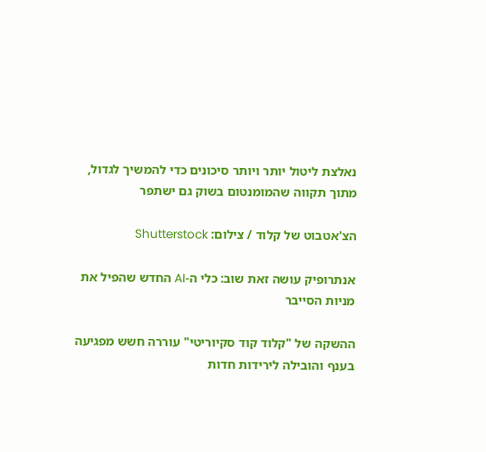נאלצת ליטול יותר ויותר סיכונים כדי להמשיך לגדול, מתוך תקווה שהמומנטום בשוק גם ישתפר

הצ'אטבוט של קלוד / צילום: Shutterstock

אנתרופיק עושה זאת שוב: כלי ה-AI החדש שהפיל את מניות הסייבר

ההשקה של "קלוד קוד סקיוריטי" עוררה חשש מפגיעה בענף והובילה לירידות חדות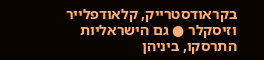בקראודסטרייק, קלאודפלייר וזיסקלר ● גם הישראליות התרסקו, ביניהן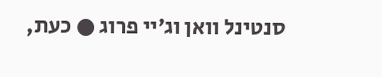סנטינל וואן וג׳יי פרוג ● כעת,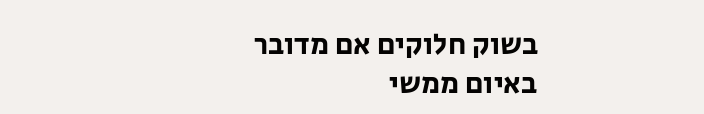בשוק חלוקים אם מדובר באיום ממשי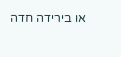או בירידה חדה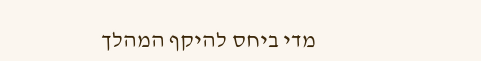מדי ביחס להיקף המהלך